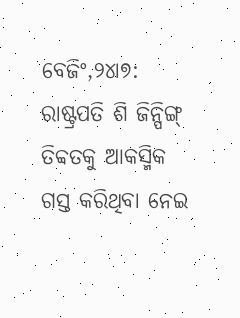ବେଜିଂ,୨୪ା୭: ରାଷ୍ଟ୍ରପତି ଶି ଜିନ୍ପିଙ୍ଗ୍ ତିବ୍ବତକୁ ଆକସ୍ମିକ ଗସ୍ତ କରିଥିବା ନେଇ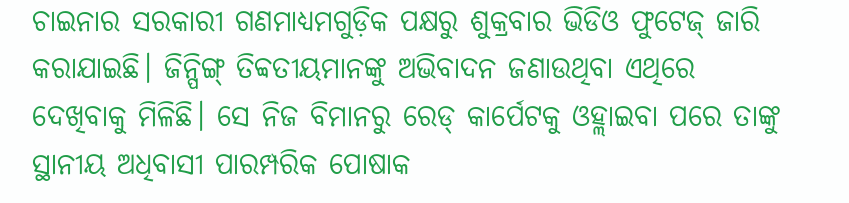ଚାଇନାର ସରକାରୀ ଗଣମାଧ୍ୟମଗୁଡ଼ିକ ପକ୍ଷରୁ ଶୁକ୍ରବାର ଭିଡିଓ ଫୁଟେଜ୍ ଜାରି କରାଯାଇଛି। ଜିନ୍ପିଙ୍ଗ୍ ତିବ୍ବତୀୟମାନଙ୍କୁ ଅଭିବାଦନ ଜଣାଉଥିବା ଏଥିରେ ଦେଖିବାକୁ ମିଳିଛି। ସେ ନିଜ ବିମାନରୁ ରେଡ୍ କାର୍ପେଟକୁ ଓହ୍ଲାଇବା ପରେ ତାଙ୍କୁ ସ୍ଥାନୀୟ ଅଧିବାସୀ ପାରମ୍ପରିକ ପୋଷାକ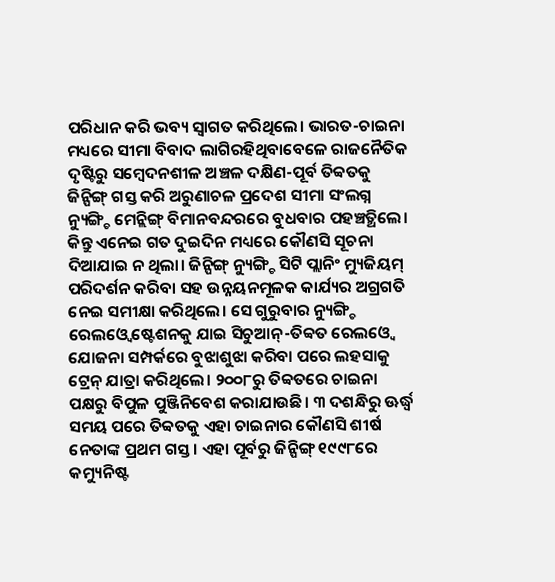ପରିଧାନ କରି ଭବ୍ୟ ସ୍ବାଗତ କରିଥିଲେ। ଭାରତ-ଚାଇନା ମଧ୍ୟରେ ସୀମା ବିବାଦ ଲାଗିରହିଥିବାବେଳେ ରାଜନୈତିକ ଦୃଷ୍ଟିରୁ ସମ୍ବେଦନଶୀଳ ଅଞ୍ଚଳ ଦକ୍ଷିଣ-ପୂର୍ବ ତିବ୍ବତକୁ ଜିନ୍ପିଙ୍ଗ୍ ଗସ୍ତ କରି ଅରୁଣାଚଳ ପ୍ରଦେଶ ସୀମା ସଂଲଗ୍ନ ନ୍ୟୁଙ୍ଗ୍ଚି ମେନ୍ଲିଙ୍ଗ୍ ବିମାନବନ୍ଦରରେ ବୁଧବାର ପହଞ୍ଚତ୍ଥିଲେ। କିନ୍ତୁ ଏନେଇ ଗତ ଦୁଇଦିନ ମଧ୍ୟରେ କୌଣସି ସୂଚନା ଦିଆଯାଇ ନ ଥିଲା। ଜିନ୍ପିଙ୍ଗ୍ ନ୍ୟୁଙ୍ଗ୍ଚି ସିଟି ପ୍ଲାନିଂ ମ୍ୟୁଜିୟମ୍ ପରିଦର୍ଶନ କରିବା ସହ ଉନ୍ନୟନମୂଳକ କାର୍ଯ୍ୟର ଅଗ୍ରଗତି ନେଇ ସମୀକ୍ଷା କରିଥିଲେ। ସେ ଗୁରୁବାର ନ୍ୟୁଙ୍ଗ୍ଚି ରେଲଓ୍ବେ ଷ୍ଟେଶନକୁ ଯାଇ ସିଚୁଆନ୍-ତିବ୍ବତ ରେଲଓ୍ବେ ଯୋଜନା ସମ୍ପର୍କରେ ବୁଝାଶୁଝା କରିବା ପରେ ଲହସାକୁ ଟ୍ରେନ୍ ଯାତ୍ରା କରିଥିଲେ। ୨୦୦୮ରୁ ତିବ୍ବତରେ ଚାଇନା ପକ୍ଷରୁ ବିପୁଳ ପୁଞ୍ଜିନିବେଶ କରାଯାଉଛି। ୩ ଦଶନ୍ଧିରୁ ଊର୍ଦ୍ଧ୍ୱ ସମୟ ପରେ ତିବ୍ବତକୁ ଏହା ଚାଇନାର କୌଣସି ଶୀର୍ଷ ନେତାଙ୍କ ପ୍ରଥମ ଗସ୍ତ। ଏହା ପୂର୍ବରୁ ଜିନ୍ପିଙ୍ଗ୍ ୧୯୯୮ରେ କମ୍ୟୁନିଷ୍ଟ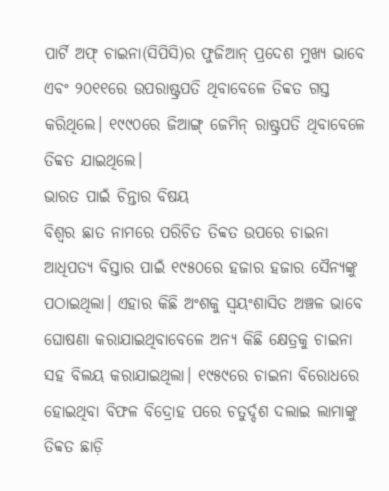ପାର୍ଟି ଅଫ୍ ଚାଇନା(ସିପିସି)ର ଫୁଜିଆନ୍ ପ୍ରଦେଶ ମୁଖ୍ୟ ଭାବେ ଏବଂ ୨୦୧୧ରେ ଉପରାଷ୍ଟ୍ରପତି ଥିବାବେଳେ ତିବ୍ବତ ଗସ୍ତ କରିଥିଲେ। ୧୯୯୦ରେ ଜିଆଙ୍ଗ୍ ଜେମିନ୍ ରାଷ୍ଟ୍ରପତି ଥିବାବେଳେ ତିବ୍ବତ ଯାଇଥିଲେ।
ଭାରତ ପାଇଁ ଚିନ୍ତାର ବିଷୟ
ବିଶ୍ୱର ଛାତ ନାମରେ ପରିଚିତ ତିବ୍ବତ ଉପରେ ଚାଇନା ଆଧିପତ୍ୟ ବିସ୍ତାର ପାଇଁ ୧୯୫୦ରେ ହଜାର ହଜାର ସୈନ୍ୟଙ୍କୁ ପଠାଇଥିଲା। ଏହାର କିଛି ଅଂଶକୁ ସ୍ବୟଂଶାସିତ ଅଞ୍ଚଳ ଭାବେ ଘୋଷଣା କରାଯାଇଥିବାବେଳେ ଅନ୍ୟ କିଛି କ୍ଷେତ୍ରକୁ ଚାଇନା ସହ ବିଲୟ କରାଯାଇଥିଲା। ୧୯୫୯ରେ ଚାଇନା ବିରୋଧରେ ହୋଇଥିବା ବିଫଳ ବିଦ୍ରୋହ ପରେ ଚତୁର୍ଦ୍ଦଶ ଦଲାଇ ଲାମାଙ୍କୁ ତିବ୍ବତ ଛାଡ଼ି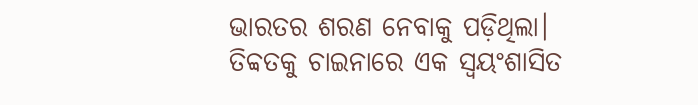ଭାରତର ଶରଣ ନେବାକୁ ପଡ଼ିଥିଲା। ତିବ୍ବତକୁ ଚାଇନାରେ ଏକ ସ୍ବୟଂଶାସିତ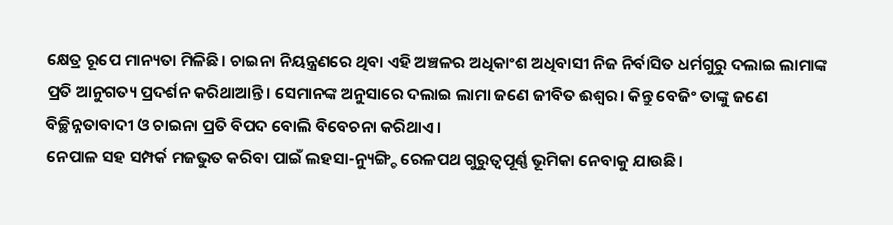କ୍ଷେତ୍ର ରୂପେ ମାନ୍ୟତା ମିଳିଛି। ଚାଇନା ନିୟନ୍ତ୍ରଣରେ ଥିବା ଏହି ଅଞ୍ଚଳର ଅଧିକାଂଶ ଅଧିବାସୀ ନିଜ ନିର୍ବାସିତ ଧର୍ମଗୁରୁ ଦଲାଇ ଲାମାଙ୍କ ପ୍ରତି ଆନୁଗତ୍ୟ ପ୍ରଦର୍ଶନ କରିଥାଆନ୍ତି। ସେମାନଙ୍କ ଅନୁସାରେ ଦଲାଇ ଲାମା ଜଣେ ଜୀବିତ ଈଶ୍ୱର। କିନ୍ତୁ ବେଜିଂ ତାଙ୍କୁ ଜଣେ ବିଚ୍ଛିନ୍ନତାବାଦୀ ଓ ଚାଇନା ପ୍ରତି ବିପଦ ବୋଲି ବିବେଚନା କରିଥାଏ।
ନେପାଳ ସହ ସମ୍ପର୍କ ମଜଭୁତ କରିବା ପାଇଁ ଲହସା-ନ୍ୟୁଙ୍ଗ୍ଚି ରେଳପଥ ଗୁରୁତ୍ୱପୂର୍ଣ୍ଣ ଭୂମିକା ନେବାକୁ ଯାଉଛି।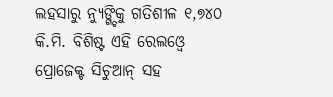ଲହସାରୁ ନ୍ୟୁଙ୍ଗ୍ଚିକୁ ଗତିଶୀଳ ୧,୭୪୦ କି.ମି. ବିଶିଷ୍ଟ ଏହି ରେଲଓ୍ବେ ପ୍ରୋଜେକ୍ଟ ସିଚୁଆନ୍ ସହ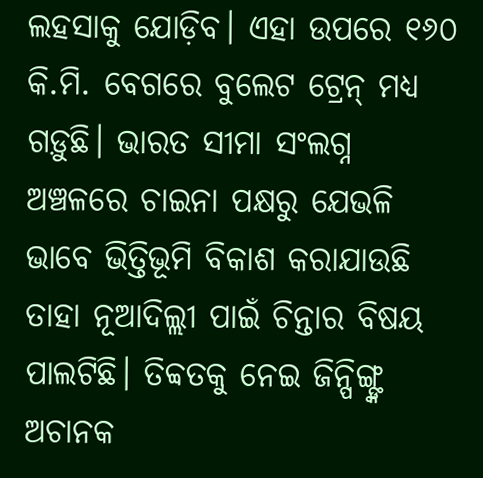ଲହସାକୁ ଯୋଡ଼ିବ। ଏହା ଉପରେ ୧୬୦ କି.ମି. ବେଗରେ ବୁଲେଟ ଟ୍ରେନ୍ ମଧ୍ୟ ଗଡ଼ୁଛି। ଭାରତ ସୀମା ସଂଲଗ୍ନ ଅଞ୍ଚଳରେ ଚାଇନା ପକ୍ଷରୁ ଯେଭଳି ଭାବେ ଭିତ୍ତିଭୂମି ବିକାଶ କରାଯାଉଛି ତାହା ନୂଆଦିଲ୍ଲୀ ପାଇଁ ଚିନ୍ତାର ବିଷୟ ପାଲଟିଛି। ତିବ୍ବତକୁ ନେଇ ଜିନ୍ପିଙ୍ଗ୍ଙ୍କ ଅଚାନକ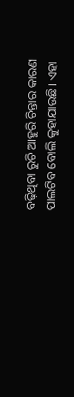ବଢ଼ିଥିବା ରୁଚି ଆହୁରି ଚିନ୍ତାର କାରଣ ପାଲଟିବ ବୋଲି କୁହାଯାଉଛି। ଏହା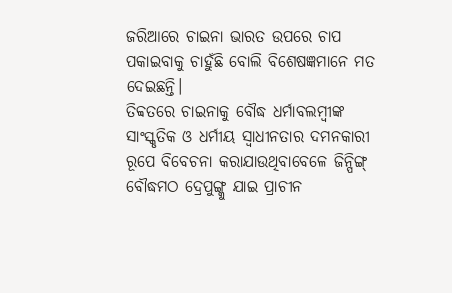ଜରିଆରେ ଚାଇନା ଭାରତ ଉପରେ ଚାପ ପକାଇବାକୁ ଚାହୁଁଛି ବୋଲି ବିଶେଷଜ୍ଞମାନେ ମତ ଦେଇଛନ୍ତି।
ତିବ୍ବତରେ ଚାଇନାକୁ ବୌଦ୍ଧ ଧର୍ମାବଲମ୍ବୀଙ୍କ ସାଂସ୍କୃତିକ ଓ ଧର୍ମୀୟ ସ୍ବାଧୀନତାର ଦମନକାରୀ ରୂପେ ବିବେଚନା କରାଯାଉଥିବାବେଳେ ଜିନ୍ପିଙ୍ଗ୍ ବୌଦ୍ଧମଠ ଦ୍ରେପୁଙ୍ଗ୍କୁ ଯାଇ ପ୍ରାଚୀନ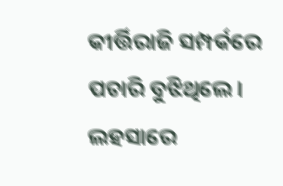କୀର୍ତ୍ତିରାଜି ସମ୍ପର୍କରେ ପଚାରି ବୁଝିଥିଲେ। ଲହସାରେ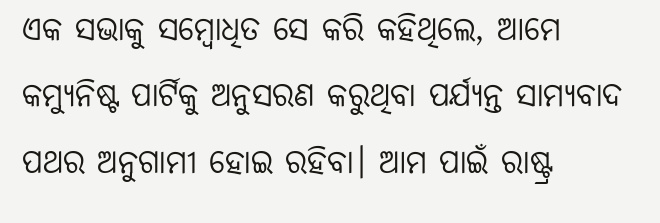ଏକ ସଭାକୁ ସମ୍ବୋଧିତ ସେ କରି କହିଥିଲେ, ଆମେ କମ୍ୟୁନିଷ୍ଟ ପାର୍ଟିକୁ ଅନୁସରଣ କରୁଥିବା ପର୍ଯ୍ୟନ୍ତ ସାମ୍ୟବାଦ ପଥର ଅନୁଗାମୀ ହୋଇ ରହିବା। ଆମ ପାଇଁ ରାଷ୍ଟ୍ର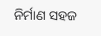ନିର୍ମାଣ ସହଜ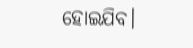ହୋଇଯିବ।